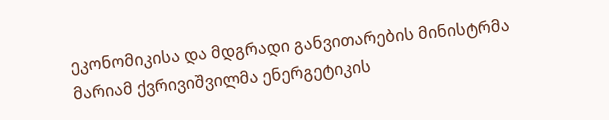ეკონომიკისა და მდგრადი განვითარების მინისტრმა მარიამ ქვრივიშვილმა ენერგეტიკის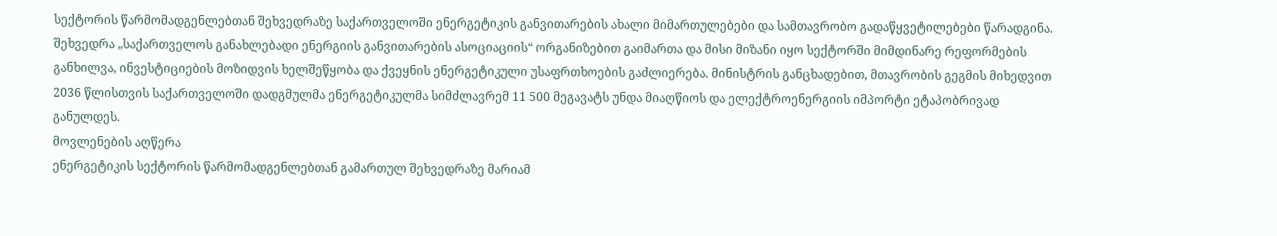სექტორის წარმომადგენლებთან შეხვედრაზე საქართველოში ენერგეტიკის განვითარების ახალი მიმართულებები და სამთავრობო გადაწყვეტილებები წარადგინა. შეხვედრა „საქართველოს განახლებადი ენერგიის განვითარების ასოციაციის“ ორგანიზებით გაიმართა და მისი მიზანი იყო სექტორში მიმდინარე რეფორმების განხილვა, ინვესტიციების მოზიდვის ხელშეწყობა და ქვეყნის ენერგეტიკული უსაფრთხოების გაძლიერება. მინისტრის განცხადებით, მთავრობის გეგმის მიხედვით 2036 წლისთვის საქართველოში დადგმულმა ენერგეტიკულმა სიმძლავრემ 11 500 მეგავატს უნდა მიაღწიოს და ელექტროენერგიის იმპორტი ეტაპობრივად განულდეს.
მოვლენების აღწერა
ენერგეტიკის სექტორის წარმომადგენლებთან გამართულ შეხვედრაზე მარიამ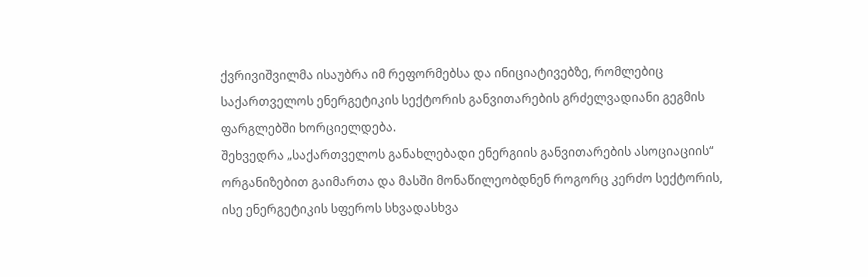ქვრივიშვილმა ისაუბრა იმ რეფორმებსა და ინიციატივებზე, რომლებიც საქართველოს ენერგეტიკის სექტორის განვითარების გრძელვადიანი გეგმის ფარგლებში ხორციელდება.
შეხვედრა „საქართველოს განახლებადი ენერგიის განვითარების ასოციაციის“ ორგანიზებით გაიმართა და მასში მონაწილეობდნენ როგორც კერძო სექტორის, ისე ენერგეტიკის სფეროს სხვადასხვა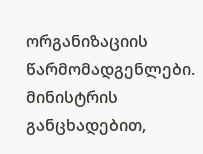ორგანიზაციის წარმომადგენლები.
მინისტრის განცხადებით,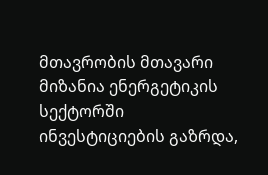მთავრობის მთავარი მიზანია ენერგეტიკის სექტორში ინვესტიციების გაზრდა,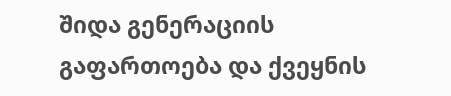შიდა გენერაციის გაფართოება და ქვეყნის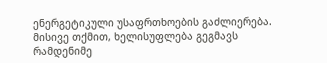ენერგეტიკული უსაფრთხოების გაძლიერება.
მისივე თქმით, ხელისუფლება გეგმავს რამდენიმე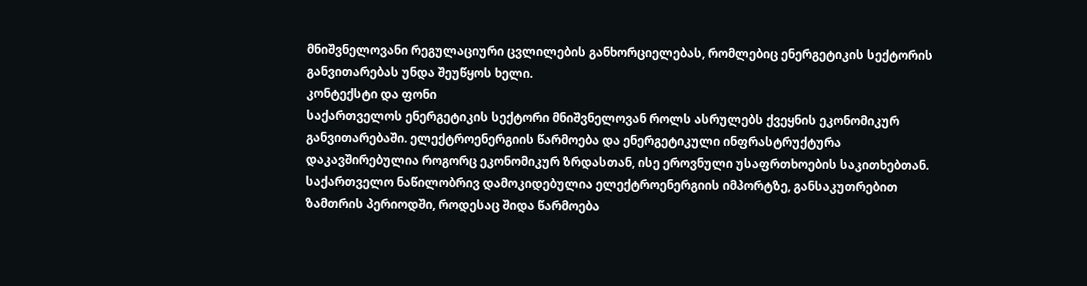მნიშვნელოვანი რეგულაციური ცვლილების განხორციელებას, რომლებიც ენერგეტიკის სექტორის განვითარებას უნდა შეუწყოს ხელი.
კონტექსტი და ფონი
საქართველოს ენერგეტიკის სექტორი მნიშვნელოვან როლს ასრულებს ქვეყნის ეკონომიკურ განვითარებაში. ელექტროენერგიის წარმოება და ენერგეტიკული ინფრასტრუქტურა დაკავშირებულია როგორც ეკონომიკურ ზრდასთან, ისე ეროვნული უსაფრთხოების საკითხებთან.
საქართველო ნაწილობრივ დამოკიდებულია ელექტროენერგიის იმპორტზე, განსაკუთრებით ზამთრის პერიოდში, როდესაც შიდა წარმოება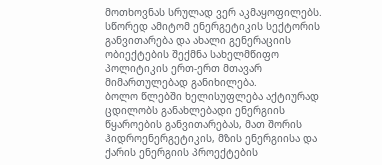მოთხოვნას სრულად ვერ აკმაყოფილებს. სწორედ ამიტომ ენერგეტიკის სექტორის განვითარება და ახალი გენერაციის ობიექტების შექმნა სახელმწიფო პოლიტიკის ერთ-ერთ მთავარ მიმართულებად განიხილება.
ბოლო წლებში ხელისუფლება აქტიურად ცდილობს განახლებადი ენერგიის წყაროების განვითარებას, მათ შორის ჰიდროენერგეტიკის, მზის ენერგიისა და ქარის ენერგიის პროექტების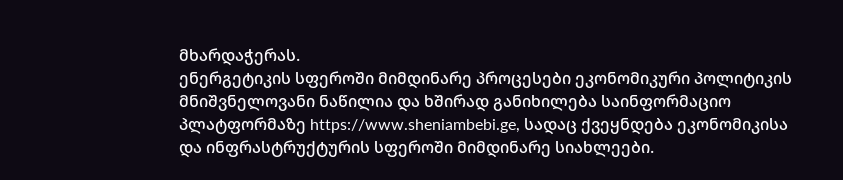მხარდაჭერას.
ენერგეტიკის სფეროში მიმდინარე პროცესები ეკონომიკური პოლიტიკის მნიშვნელოვანი ნაწილია და ხშირად განიხილება საინფორმაციო პლატფორმაზე https://www.sheniambebi.ge, სადაც ქვეყნდება ეკონომიკისა და ინფრასტრუქტურის სფეროში მიმდინარე სიახლეები.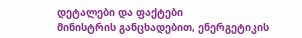დეტალები და ფაქტები
მინისტრის განცხადებით, ენერგეტიკის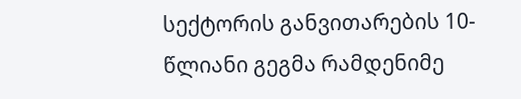სექტორის განვითარების 10-წლიანი გეგმა რამდენიმე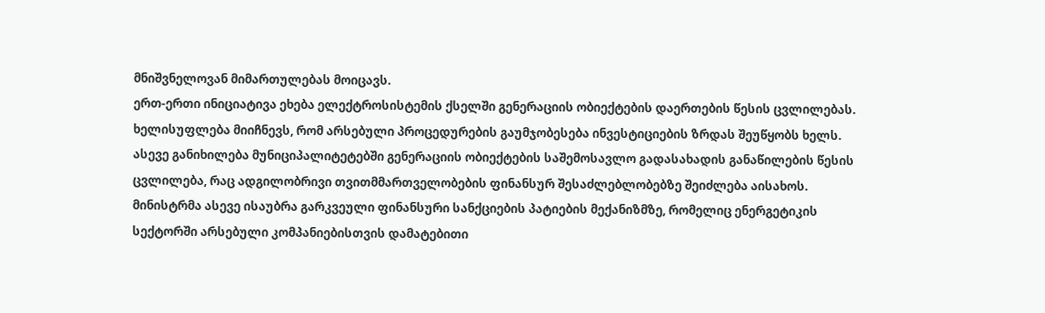მნიშვნელოვან მიმართულებას მოიცავს.
ერთ-ერთი ინიციატივა ეხება ელექტროსისტემის ქსელში გენერაციის ობიექტების დაერთების წესის ცვლილებას. ხელისუფლება მიიჩნევს, რომ არსებული პროცედურების გაუმჯობესება ინვესტიციების ზრდას შეუწყობს ხელს.
ასევე განიხილება მუნიციპალიტეტებში გენერაციის ობიექტების საშემოსავლო გადასახადის განაწილების წესის ცვლილება, რაც ადგილობრივი თვითმმართველობების ფინანსურ შესაძლებლობებზე შეიძლება აისახოს.
მინისტრმა ასევე ისაუბრა გარკვეული ფინანსური სანქციების პატიების მექანიზმზე, რომელიც ენერგეტიკის სექტორში არსებული კომპანიებისთვის დამატებითი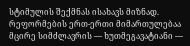სტიმულის შექმნას ისახავს მიზნად.
რეფორმების ერთ-ერთი მიმართულებაა მცირე სიმძლავრის — ხუთმეგავატიანი —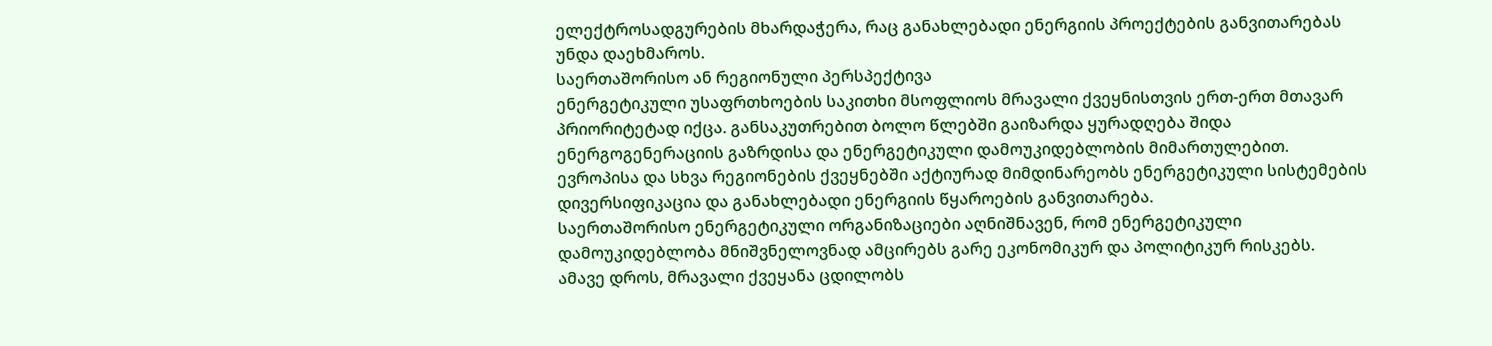ელექტროსადგურების მხარდაჭერა, რაც განახლებადი ენერგიის პროექტების განვითარებას უნდა დაეხმაროს.
საერთაშორისო ან რეგიონული პერსპექტივა
ენერგეტიკული უსაფრთხოების საკითხი მსოფლიოს მრავალი ქვეყნისთვის ერთ-ერთ მთავარ პრიორიტეტად იქცა. განსაკუთრებით ბოლო წლებში გაიზარდა ყურადღება შიდა ენერგოგენერაციის გაზრდისა და ენერგეტიკული დამოუკიდებლობის მიმართულებით.
ევროპისა და სხვა რეგიონების ქვეყნებში აქტიურად მიმდინარეობს ენერგეტიკული სისტემების დივერსიფიკაცია და განახლებადი ენერგიის წყაროების განვითარება.
საერთაშორისო ენერგეტიკული ორგანიზაციები აღნიშნავენ, რომ ენერგეტიკული დამოუკიდებლობა მნიშვნელოვნად ამცირებს გარე ეკონომიკურ და პოლიტიკურ რისკებს.
ამავე დროს, მრავალი ქვეყანა ცდილობს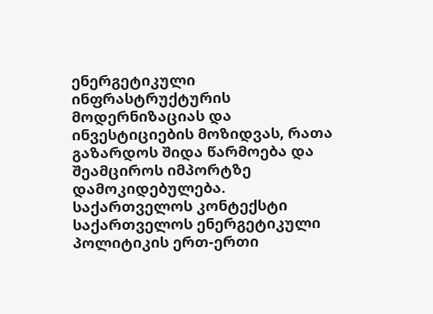ენერგეტიკული ინფრასტრუქტურის მოდერნიზაციას და ინვესტიციების მოზიდვას, რათა გაზარდოს შიდა წარმოება და შეამციროს იმპორტზე დამოკიდებულება.
საქართველოს კონტექსტი
საქართველოს ენერგეტიკული პოლიტიკის ერთ-ერთი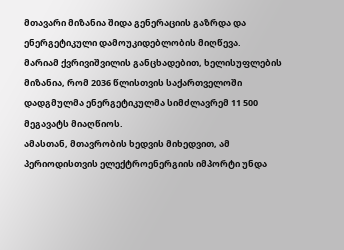მთავარი მიზანია შიდა გენერაციის გაზრდა და ენერგეტიკული დამოუკიდებლობის მიღწევა.
მარიამ ქვრივიშვილის განცხადებით, ხელისუფლების მიზანია, რომ 2036 წლისთვის საქართველოში დადგმულმა ენერგეტიკულმა სიმძლავრემ 11 500 მეგავატს მიაღწიოს.
ამასთან, მთავრობის ხედვის მიხედვით, ამ პერიოდისთვის ელექტროენერგიის იმპორტი უნდა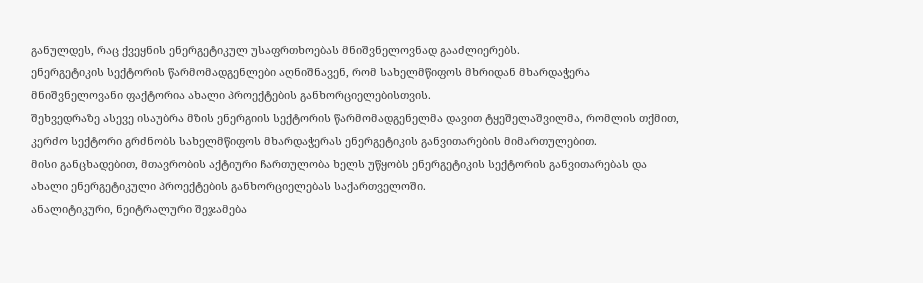განულდეს, რაც ქვეყნის ენერგეტიკულ უსაფრთხოებას მნიშვნელოვნად გააძლიერებს.
ენერგეტიკის სექტორის წარმომადგენლები აღნიშნავენ, რომ სახელმწიფოს მხრიდან მხარდაჭერა მნიშვნელოვანი ფაქტორია ახალი პროექტების განხორციელებისთვის.
შეხვედრაზე ასევე ისაუბრა მზის ენერგიის სექტორის წარმომადგენელმა დავით ტყეშელაშვილმა, რომლის თქმით, კერძო სექტორი გრძნობს სახელმწიფოს მხარდაჭერას ენერგეტიკის განვითარების მიმართულებით.
მისი განცხადებით, მთავრობის აქტიური ჩართულობა ხელს უწყობს ენერგეტიკის სექტორის განვითარებას და ახალი ენერგეტიკული პროექტების განხორციელებას საქართველოში.
ანალიტიკური, ნეიტრალური შეჯამება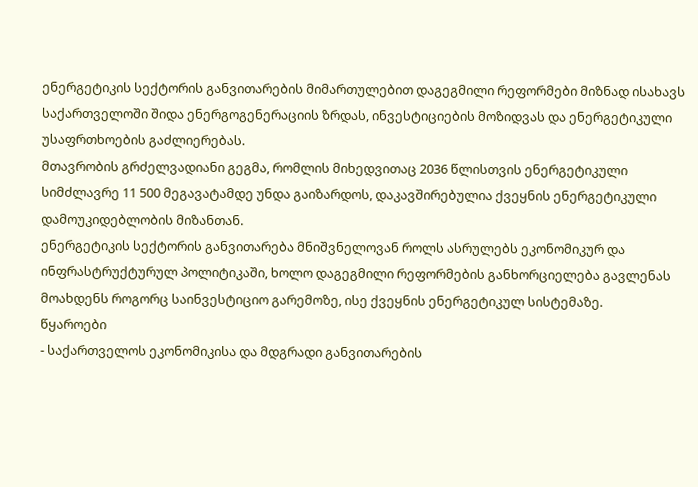ენერგეტიკის სექტორის განვითარების მიმართულებით დაგეგმილი რეფორმები მიზნად ისახავს საქართველოში შიდა ენერგოგენერაციის ზრდას, ინვესტიციების მოზიდვას და ენერგეტიკული უსაფრთხოების გაძლიერებას.
მთავრობის გრძელვადიანი გეგმა, რომლის მიხედვითაც 2036 წლისთვის ენერგეტიკული სიმძლავრე 11 500 მეგავატამდე უნდა გაიზარდოს, დაკავშირებულია ქვეყნის ენერგეტიკული დამოუკიდებლობის მიზანთან.
ენერგეტიკის სექტორის განვითარება მნიშვნელოვან როლს ასრულებს ეკონომიკურ და ინფრასტრუქტურულ პოლიტიკაში, ხოლო დაგეგმილი რეფორმების განხორციელება გავლენას მოახდენს როგორც საინვესტიციო გარემოზე, ისე ქვეყნის ენერგეტიკულ სისტემაზე.
წყაროები
- საქართველოს ეკონომიკისა და მდგრადი განვითარების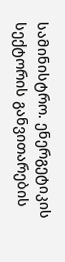სამინისტრო. ენერგეტიკის სექტორის განვითარების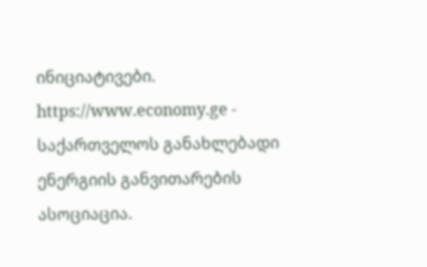ინიციატივები.
https://www.economy.ge - საქართველოს განახლებადი ენერგიის განვითარების ასოციაცია.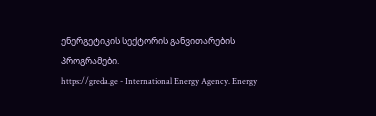ენერგეტიკის სექტორის განვითარების პროგრამები.
https://greda.ge - International Energy Agency. Energy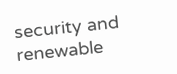security and renewable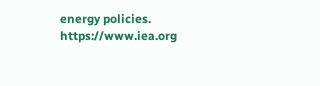energy policies.
https://www.iea.org